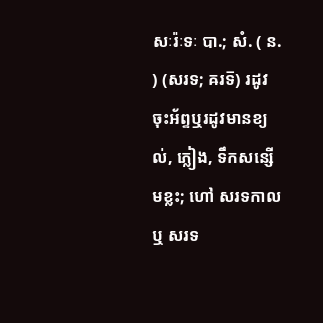សៈរ៉ៈទៈ បា.; សំ. ( ន. ) (សរទ; ឝរទ៑) រដូវចុះអ័ព្ទឬរដូវមានខ្យល់, ភ្លៀង, ទឹកសន្សើមខ្លះ; ហៅ សរទកាល ឬ សរទ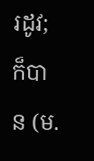រដូវ; ក៏បាន (ម.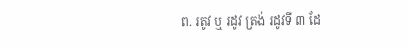ព. រតូវ ឬ រដូវ ត្រង់ រដូវទី ៣ ដែ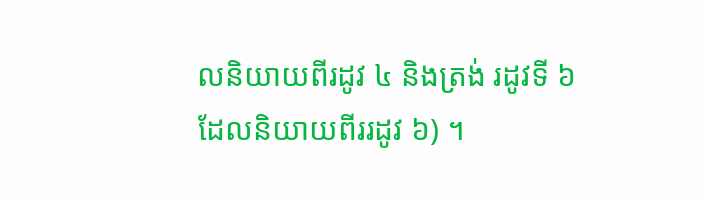លនិយាយពីរដូវ ៤ និងត្រង់ រដូវទី ៦ ដែលនិយាយពីររដូវ ៦) ។